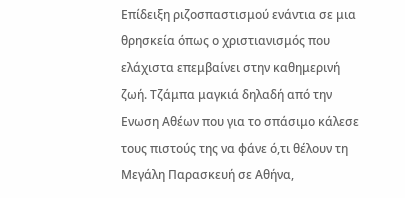Επίδειξη ριζοσπαστισμού ενάντια σε μια θρησκεία όπως ο χριστιανισμός που ελάχιστα επεμβαίνει στην καθημερινή ζωή. Τζάμπα μαγκιά δηλαδή από την Ενωση Αθέων που για το σπάσιμο κάλεσε τους πιστούς της να φάνε ό,τι θέλουν τη Μεγάλη Παρασκευή σε Αθήνα,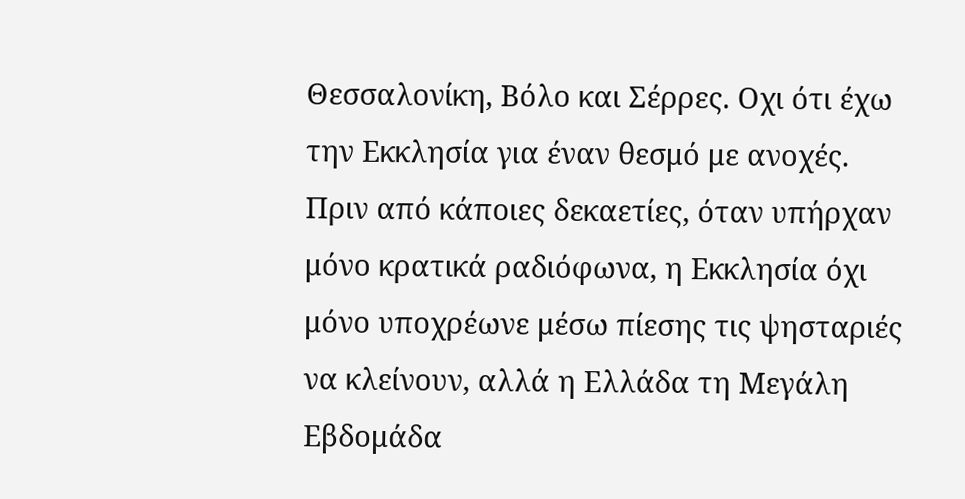Θεσσαλονίκη, Βόλο και Σέρρες. Οχι ότι έχω την Εκκλησία για έναν θεσμό με ανοχές.
Πριν από κάποιες δεκαετίες, όταν υπήρχαν μόνο κρατικά ραδιόφωνα, η Εκκλησία όχι μόνο υποχρέωνε μέσω πίεσης τις ψησταριές να κλείνουν, αλλά η Ελλάδα τη Μεγάλη Εβδομάδα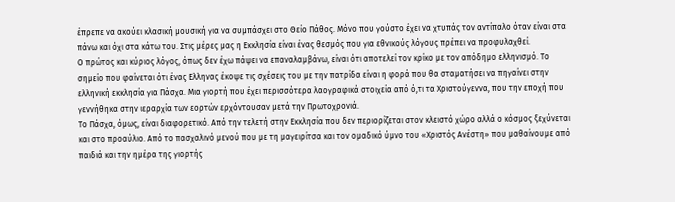έπρεπε να ακούει κλασική μουσική για να συμπάσχει στο Θείο Πάθος. Μόνο που γούστο έχει να χτυπάς τον αντίπαλο όταν είναι στα πάνω και όχι στα κάτω του. Στις μέρες μας η Εκκλησία είναι ένας θεσμός που για εθνικούς λόγους πρέπει να προφυλαχθεί.
Ο πρώτος και κύριος λόγος, όπως δεν έχω πάψει να επαναλαμβάνω, είναι ότι αποτελεί τον κρίκο με τον απόδημο ελληνισμό. Το σημείο που φαίνεται ότι ένας Ελληνας έκοψε τις σχέσεις του με την πατρίδα είναι η φορά που θα σταματήσει να πηγαίνει στην ελληνική εκκλησία για Πάσχα. Μια γιορτή που έχει περισσότερα λαογραφικά στοιχεία από ό,τι τα Χριστούγεννα, που την εποχή που γεννήθηκα στην ιεραρχία των εορτών ερχόντουσαν μετά την Πρωτοχρονιά.
Το Πάσχα, όμως, είναι διαφορετικό. Από την τελετή στην Εκκλησία που δεν περιορίζεται στον κλειστό χώρο αλλά ο κόσμος ξεχύνεται και στο προαύλιο. Από το πασχαλινό μενού που με τη μαγειρίτσα και τον ομαδικό ύμνο του «Χριστός Ανέστη» που μαθαίνουμε από παιδιά και την ημέρα της γιορτής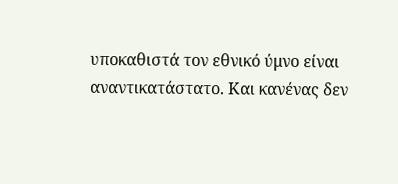υποκαθιστά τον εθνικό ύμνο είναι αναντικατάστατο. Και κανένας δεν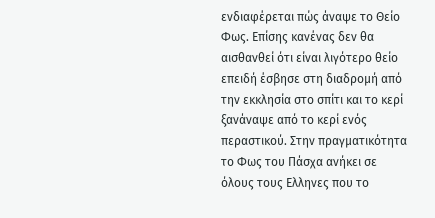ενδιαφέρεται πώς άναψε το Θείο Φως. Επίσης κανένας δεν θα αισθανθεί ότι είναι λιγότερο θείο επειδή έσβησε στη διαδρομή από την εκκλησία στο σπίτι και το κερί ξανάναψε από το κερί ενός περαστικού. Στην πραγματικότητα το Φως του Πάσχα ανήκει σε όλους τους Ελληνες που το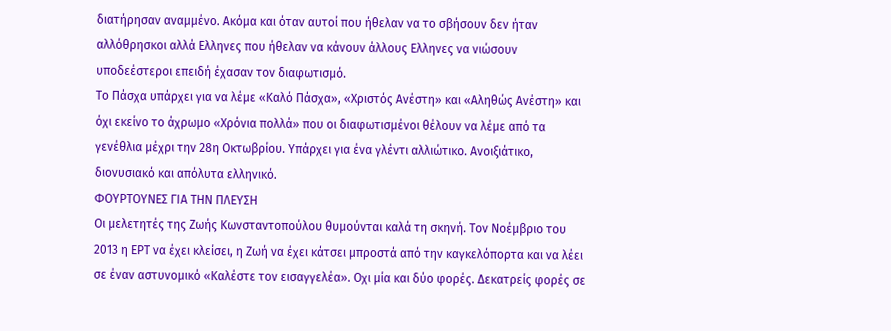διατήρησαν αναμμένο. Ακόμα και όταν αυτοί που ήθελαν να το σβήσουν δεν ήταν αλλόθρησκοι αλλά Ελληνες που ήθελαν να κάνουν άλλους Ελληνες να νιώσουν υποδεέστεροι επειδή έχασαν τον διαφωτισμό.
Το Πάσχα υπάρχει για να λέμε «Καλό Πάσχα», «Χριστός Ανέστη» και «Αληθώς Ανέστη» και όχι εκείνο το άχρωμο «Χρόνια πολλά» που οι διαφωτισμένοι θέλουν να λέμε από τα γενέθλια μέχρι την 28η Οκτωβρίου. Υπάρχει για ένα γλέντι αλλιώτικο. Ανοιξιάτικο, διονυσιακό και απόλυτα ελληνικό.
ΦΟΥΡΤΟΥΝΕΣ ΓΙΑ ΤΗΝ ΠΛΕΥΣΗ
Οι μελετητές της Ζωής Κωνσταντοπούλου θυμούνται καλά τη σκηνή. Τον Νοέμβριο του 2013 η ΕΡΤ να έχει κλείσει, η Ζωή να έχει κάτσει μπροστά από την καγκελόπορτα και να λέει σε έναν αστυνομικό «Καλέστε τον εισαγγελέα». Οχι μία και δύο φορές. Δεκατρείς φορές σε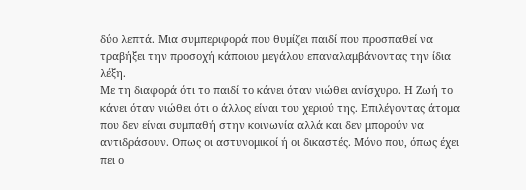δύο λεπτά. Μια συμπεριφορά που θυμίζει παιδί που προσπαθεί να τραβήξει την προσοχή κάποιου μεγάλου επαναλαμβάνοντας την ίδια λέξη.
Με τη διαφορά ότι το παιδί το κάνει όταν νιώθει ανίσχυρο. Η Ζωή το κάνει όταν νιώθει ότι ο άλλος είναι του χεριού της. Επιλέγοντας άτομα που δεν είναι συμπαθή στην κοινωνία αλλά και δεν μπορούν να αντιδράσουν. Οπως οι αστυνομικοί ή οι δικαστές. Μόνο που, όπως έχει πει ο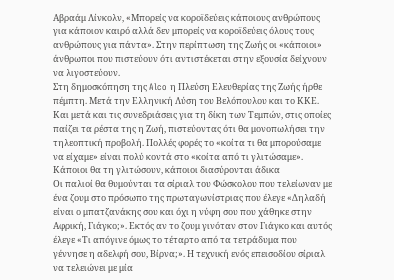Αβραάμ Λίνκολν, «Μπορείς να κοροϊδεύεις κάποιους ανθρώπους για κάποιον καιρό αλλά δεν μπορείς να κοροϊδεύεις όλους τους ανθρώπους για πάντα». Στην περίπτωση της Ζωής οι «κάποιοι» άνθρωποι που πιστεύουν ότι αντιστέκεται στην εξουσία δείχνουν να λιγοστεύουν.
Στη δημοσκόπηση της Alco η Πλεύση Ελευθερίας της Ζωής ήρθε πέμπτη. Μετά την Ελληνική Λύση του Βελόπουλου και το ΚΚΕ. Και μετά και τις συνεδριάσεις για τη δίκη των Τεμπών, στις οποίες παίζει τα ρέστα της η Ζωή, πιστεύοντας ότι θα μονοπωλήσει την τηλεοπτική προβολή. Πολλές φορές το «κοίτα τι θα μπορούσαμε να είχαμε» είναι πολύ κοντά στο «κοίτα από τι γλιτώσαμε».
Κάποιοι θα τη γλιτώσουν, κάποιοι διασύρονται άδικα
Οι παλιοί θα θυμούνται τα σίριαλ του Φώσκολου που τελείωναν με ένα ζουμ στο πρόσωπο της πρωταγωνίστριας που έλεγε «Δηλαδή είναι ο μπατζανάκης σου και όχι η νύφη σου που χάθηκε στην Αφρική, Γιάγκο;». Εκτός αν το ζουμ γινόταν στον Γιάγκο και αυτός έλεγε «Τι απόγινε όμως το τέταρτο από τα τετράδυμα που γέννησε η αδελφή σου, Βίρνα;». Η τεχνική ενός επεισοδίου σίριαλ να τελειώνει με μία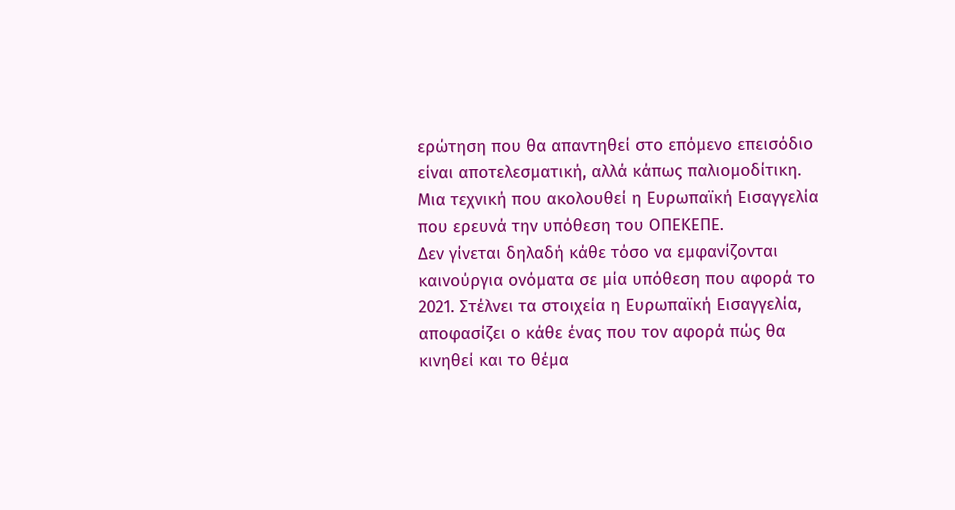ερώτηση που θα απαντηθεί στο επόμενο επεισόδιο είναι αποτελεσματική, αλλά κάπως παλιομοδίτικη. Μια τεχνική που ακολουθεί η Ευρωπαϊκή Εισαγγελία που ερευνά την υπόθεση του ΟΠΕΚΕΠΕ.
Δεν γίνεται δηλαδή κάθε τόσο να εμφανίζονται καινούργια ονόματα σε μία υπόθεση που αφορά το 2021. Στέλνει τα στοιχεία η Ευρωπαϊκή Εισαγγελία, αποφασίζει ο κάθε ένας που τον αφορά πώς θα κινηθεί και το θέμα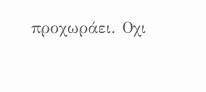προχωράει. Οχι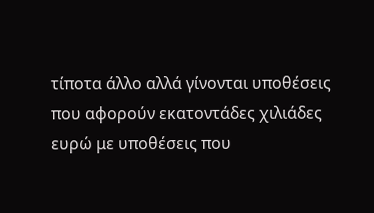τίποτα άλλο αλλά γίνονται υποθέσεις που αφορούν εκατοντάδες χιλιάδες ευρώ με υποθέσεις που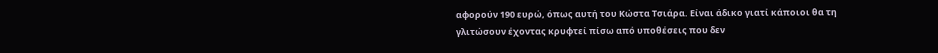αφορούν 190 ευρώ, όπως αυτή του Κώστα Τσιάρα. Είναι άδικο γιατί κάποιοι θα τη γλιτώσουν έχοντας κρυφτεί πίσω από υποθέσεις που δεν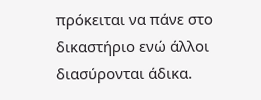πρόκειται να πάνε στο δικαστήριο ενώ άλλοι διασύρονται άδικα.